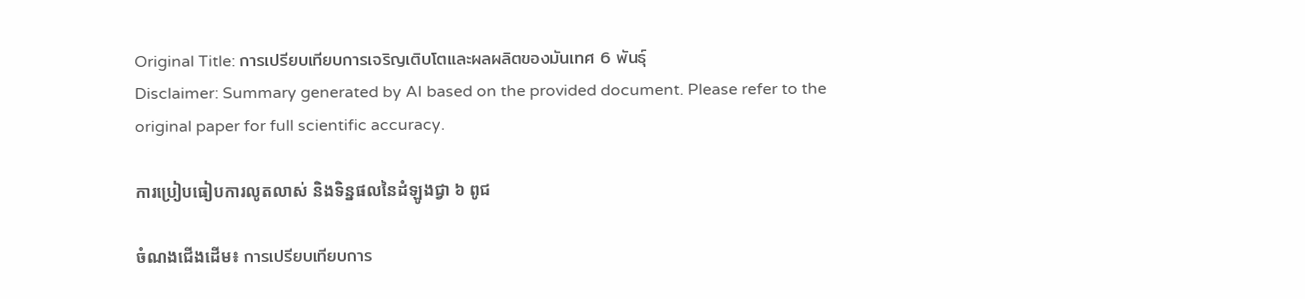Original Title: การเปรียบเทียบการเจริญเติบโตและผลผลิตของมันเทศ 6 พันธุ์
Disclaimer: Summary generated by AI based on the provided document. Please refer to the original paper for full scientific accuracy.

ការប្រៀបធៀបការលូតលាស់ និងទិន្នផលនៃដំឡូងជ្វា ៦ ពូជ

ចំណងជើងដើម៖ การเปรียบเทียบการ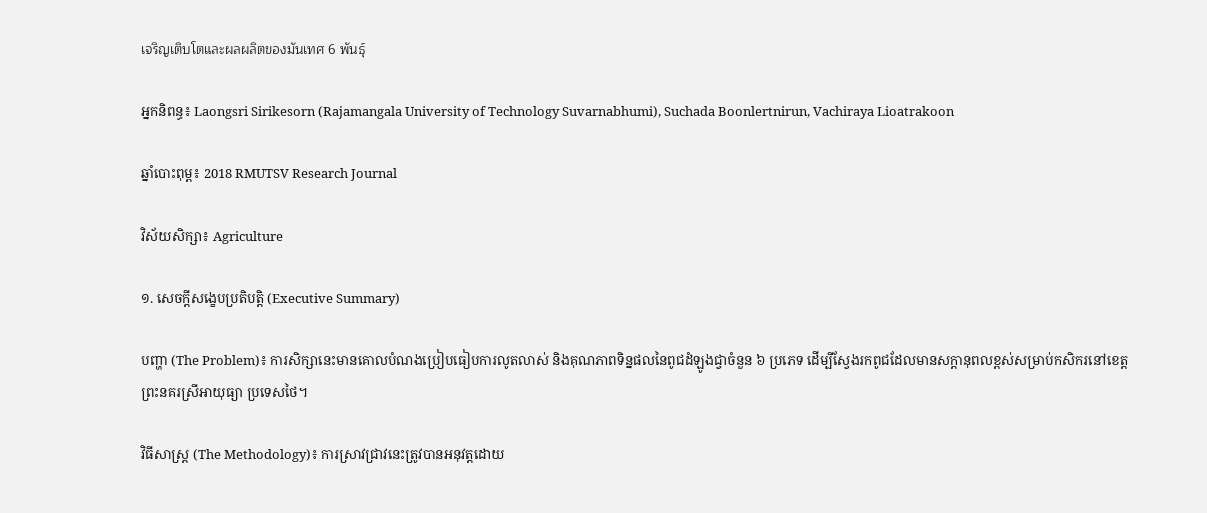เจริญเติบโตและผลผลิตของมันเทศ 6 พันธุ์

អ្នកនិពន្ធ៖ Laongsri Sirikesorn (Rajamangala University of Technology Suvarnabhumi), Suchada Boonlertnirun, Vachiraya Lioatrakoon

ឆ្នាំបោះពុម្ព៖ 2018 RMUTSV Research Journal

វិស័យសិក្សា៖ Agriculture

១. សេចក្តីសង្ខេបប្រតិបត្តិ (Executive Summary)

បញ្ហា (The Problem)៖ ការសិក្សានេះមានគោលបំណងប្រៀបធៀបការលូតលាស់ និងគុណភាពទិន្នផលនៃពូជដំឡូងជ្វាចំនួន ៦ ប្រភេទ ដើម្បីស្វែងរកពូជដែលមានសក្តានុពលខ្ពស់សម្រាប់កសិករនៅខេត្តព្រះនគរស្រីអាយុធ្យា ប្រទេសថៃ។

វិធីសាស្ត្រ (The Methodology)៖ ការស្រាវជ្រាវនេះត្រូវបានអនុវត្តដោយ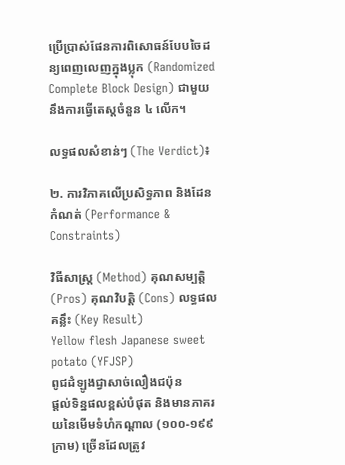ប្រើប្រាស់ផែនការពិសោធន៍បែបចៃដន្យពេញលេញក្នុងប្លុក (Randomized Complete Block Design) ជាមួយនឹងការធ្វើតេស្តចំនួន ៤ លើក។

លទ្ធផលសំខាន់ៗ (The Verdict)៖

២. ការវិភាគលើប្រសិទ្ធភាព និងដែនកំណត់ (Performance & Constraints)

វិធីសាស្ត្រ (Method) គុណសម្បត្តិ (Pros) គុណវិបត្តិ (Cons) លទ្ធផលគន្លឹះ (Key Result)
Yellow flesh Japanese sweet potato (YFJSP)
ពូជដំឡូងជ្វាសាច់លឿងជប៉ុន
ផ្តល់ទិន្នផលខ្ពស់បំផុត និងមានភាគរយនៃមើមទំហំកណ្តាល (១០០-១៩៩ ក្រាម) ច្រើនដែលត្រូវ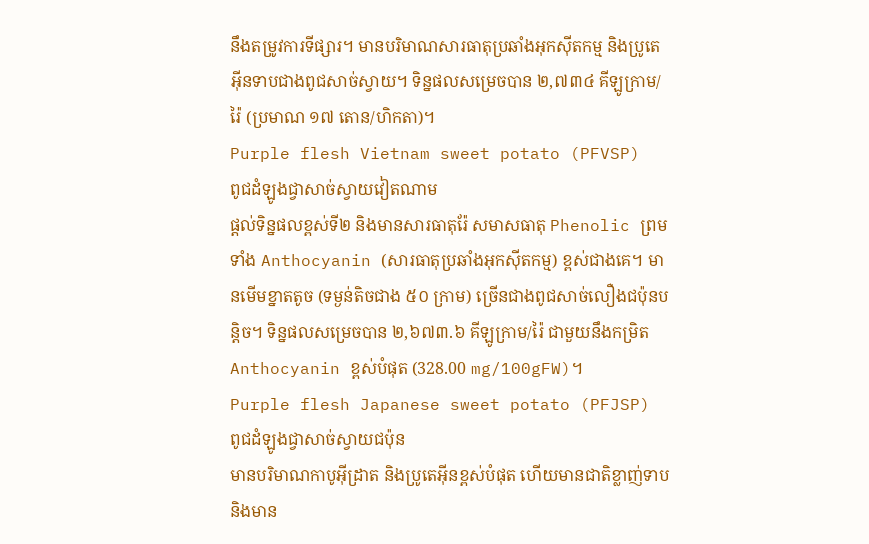នឹងតម្រូវការទីផ្សារ។ មានបរិមាណសារធាតុប្រឆាំងអុកស៊ីតកម្ម និងប្រូតេអ៊ីនទាបជាងពូជសាច់ស្វាយ។ ទិន្នផលសម្រេចបាន ២,៧៣៤ គីឡូក្រាម/រ៉ៃ (ប្រមាណ ១៧ តោន/ហិកតា)។
Purple flesh Vietnam sweet potato (PFVSP)
ពូជដំឡូងជ្វាសាច់ស្វាយវៀតណាម
ផ្តល់ទិន្នផលខ្ពស់ទី២ និងមានសារធាតុរ៉ែ សមាសធាតុ Phenolic ព្រមទាំង Anthocyanin (សារធាតុប្រឆាំងអុកស៊ីតកម្ម) ខ្ពស់ជាងគេ។ មានមើមខ្នាតតូច (ទម្ងន់តិចជាង ៥០ ក្រាម) ច្រើនជាងពូជសាច់លឿងជប៉ុនបន្តិច។ ទិន្នផលសម្រេចបាន ២,៦៧៣.៦ គីឡូក្រាម/រ៉ៃ ជាមួយនឹងកម្រិត Anthocyanin ខ្ពស់បំផុត (328.00 mg/100gFW)។
Purple flesh Japanese sweet potato (PFJSP)
ពូជដំឡូងជ្វាសាច់ស្វាយជប៉ុន
មានបរិមាណកាបូអ៊ីដ្រាត និងប្រូតេអ៊ីនខ្ពស់បំផុត ហើយមានជាតិខ្លាញ់ទាប និងមាន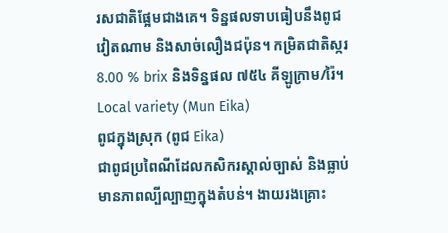រសជាតិផ្អែមជាងគេ។ ទិន្នផលទាបធៀបនឹងពូជវៀតណាម និងសាច់លឿងជប៉ុន។ កម្រិតជាតិស្ករ 8.00 % brix និងទិន្នផល ៧៥៤ គីឡូក្រាម/រ៉ៃ។
Local variety (Mun Eika)
ពូជក្នុងស្រុក (ពូជ Eika)
ជាពូជប្រពៃណីដែលកសិករស្គាល់ច្បាស់ និងធ្លាប់មានភាពល្បីល្បាញក្នុងតំបន់។ ងាយរងគ្រោះ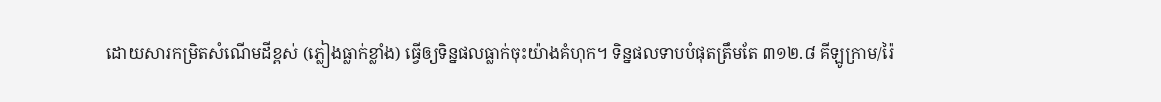ដោយសារកម្រិតសំណើមដីខ្ពស់ (ភ្លៀងធ្លាក់ខ្លាំង) ធ្វើឲ្យទិន្នផលធ្លាក់ចុះយ៉ាងគំហុក។ ទិន្នផលទាបបំផុតត្រឹមតែ ៣១២.៨ គីឡូក្រាម/រ៉ៃ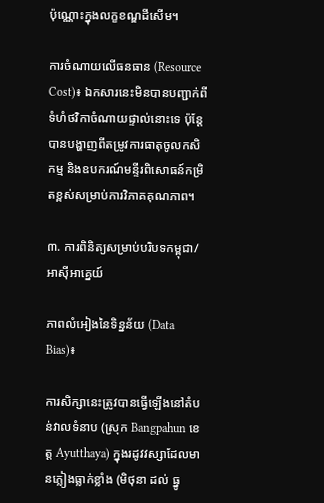ប៉ុណ្ណោះក្នុងលក្ខខណ្ឌដីសើម។

ការចំណាយលើធនធាន (Resource Cost)៖ ឯកសារនេះមិនបានបញ្ជាក់ពីទំហំថវិកាចំណាយផ្ទាល់នោះទេ ប៉ុន្តែបានបង្ហាញពីតម្រូវការធាតុចូលកសិកម្ម និងឧបករណ៍មន្ទីរពិសោធន៍កម្រិតខ្ពស់សម្រាប់ការវិភាគគុណភាព។

៣. ការពិនិត្យសម្រាប់បរិបទកម្ពុជា/អាស៊ីអាគ្នេយ៍

ភាពលំអៀងនៃទិន្នន័យ (Data Bias)៖

ការសិក្សានេះត្រូវបានធ្វើឡើងនៅតំបន់វាលទំនាប (ស្រុក Bangpahun ខេត្ត Ayutthaya) ក្នុងរដូវវស្សាដែលមានភ្លៀងធ្លាក់ខ្លាំង (មិថុនា ដល់ ធ្នូ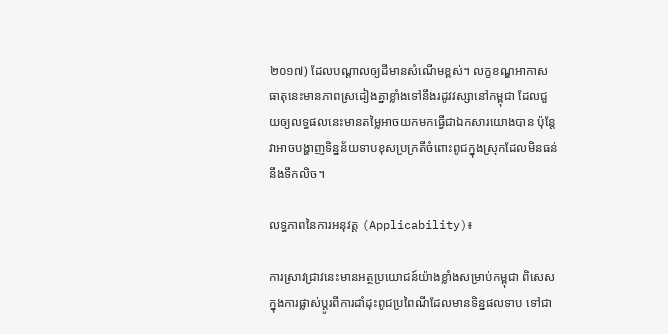២០១៧) ដែលបណ្តាលឲ្យដីមានសំណើមខ្ពស់។ លក្ខខណ្ឌអាកាសធាតុនេះមានភាពស្រដៀងគ្នាខ្លាំងទៅនឹងរដូវវស្សានៅកម្ពុជា ដែលជួយឲ្យលទ្ធផលនេះមានតម្លៃអាចយកមកធ្វើជាឯកសារយោងបាន ប៉ុន្តែវាអាចបង្ហាញទិន្នន័យទាបខុសប្រក្រតីចំពោះពូជក្នុងស្រុកដែលមិនធន់នឹងទឹកលិច។

លទ្ធភាពនៃការអនុវត្ត (Applicability)៖

ការស្រាវជ្រាវនេះមានអត្ថប្រយោជន៍យ៉ាងខ្លាំងសម្រាប់កម្ពុជា ពិសេសក្នុងការផ្លាស់ប្តូរពីការដាំដុះពូជប្រពៃណីដែលមានទិន្នផលទាប ទៅជា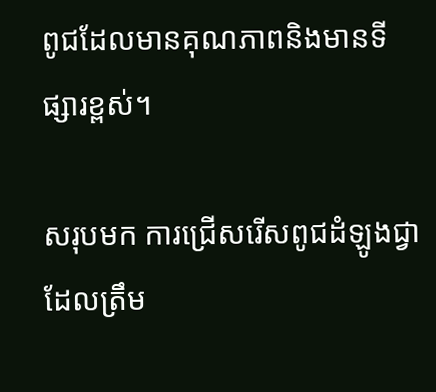ពូជដែលមានគុណភាពនិងមានទីផ្សារខ្ពស់។

សរុបមក ការជ្រើសរើសពូជដំឡូងជ្វាដែលត្រឹម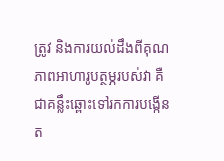ត្រូវ និងការយល់ដឹងពីគុណភាពអាហារូបត្ថម្ភរបស់វា គឺជាគន្លឹះឆ្ពោះទៅរកការបង្កើនត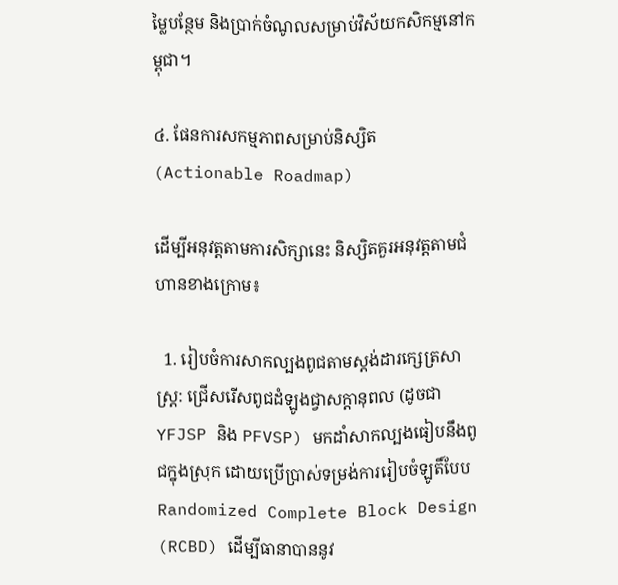ម្លៃបន្ថែម និងប្រាក់ចំណូលសម្រាប់វិស័យកសិកម្មនៅកម្ពុជា។

៤. ផែនការសកម្មភាពសម្រាប់និស្សិត (Actionable Roadmap)

ដើម្បីអនុវត្តតាមការសិក្សានេះ និស្សិតគួរអនុវត្តតាមជំហានខាងក្រោម៖

  1. រៀបចំការសាកល្បងពូជតាមស្តង់ដារក្សេត្រសាស្ត្រ: ជ្រើសរើសពូជដំឡូងជ្វាសក្តានុពល (ដូចជា YFJSP និង PFVSP) មកដាំសាកល្បងធៀបនឹងពូជក្នុងស្រុក ដោយប្រើប្រាស់ទម្រង់ការរៀបចំឡូតិ៍បែប Randomized Complete Block Design (RCBD) ដើម្បីធានាបាននូវ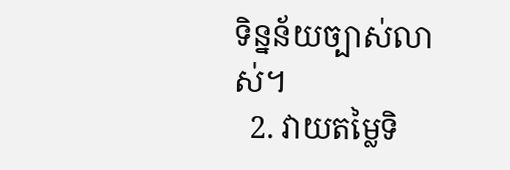ទិន្នន័យច្បាស់លាស់។
  2. វាយតម្លៃទិ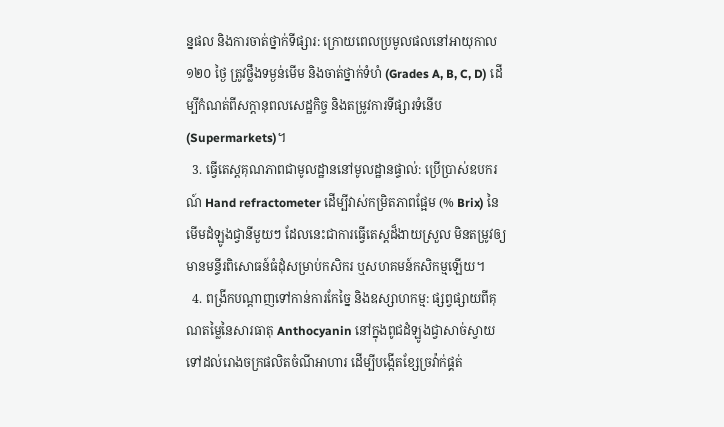ន្នផល និងការចាត់ថ្នាក់ទីផ្សារ: ក្រោយពេលប្រមូលផលនៅអាយុកាល ១២០ ថ្ងៃ ត្រូវថ្លឹងទម្ងន់មើម និងចាត់ថ្នាក់ទំហំ (Grades A, B, C, D) ដើម្បីកំណត់ពីសក្តានុពលសេដ្ឋកិច្ច និងតម្រូវការទីផ្សារទំនើប (Supermarkets)។
  3. ធ្វើតេស្តគុណភាពជាមូលដ្ឋាននៅមូលដ្ឋានផ្ទាល់: ប្រើប្រាស់ឧបករណ៍ Hand refractometer ដើម្បីវាស់កម្រិតភាពផ្អែម (% Brix) នៃមើមដំឡូងជ្វានីមួយៗ ដែលនេះជាការធ្វើតេស្តដ៏ងាយស្រួល មិនតម្រូវឲ្យមានមន្ទីរពិសោធន៍ធំដុំសម្រាប់កសិករ ឬសហគមន៍កសិកម្មឡើយ។
  4. ពង្រីកបណ្តាញទៅកាន់ការកែច្នៃ និងឧស្សាហកម្ម: ផ្សព្វផ្សាយពីគុណតម្លៃនៃសារធាតុ Anthocyanin នៅក្នុងពូជដំឡូងជ្វាសាច់ស្វាយ ទៅដល់រោងចក្រផលិតចំណីអាហារ ដើម្បីបង្កើតខ្សែច្រវ៉ាក់ផ្គត់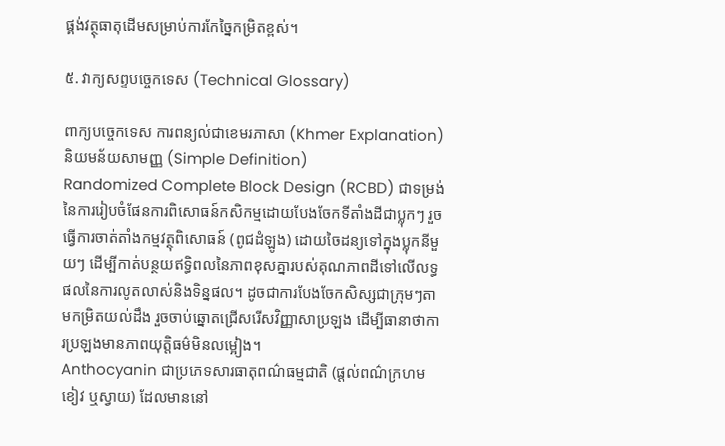ផ្គង់វត្ថុធាតុដើមសម្រាប់ការកែច្នៃកម្រិតខ្ពស់។

៥. វាក្យសព្ទបច្ចេកទេស (Technical Glossary)

ពាក្យបច្ចេកទេស ការពន្យល់ជាខេមរភាសា (Khmer Explanation) និយមន័យសាមញ្ញ (Simple Definition)
Randomized Complete Block Design (RCBD) ជាទម្រង់នៃការរៀបចំផែនការពិសោធន៍កសិកម្មដោយបែងចែកទីតាំងដីជាប្លុកៗ រួចធ្វើការចាត់តាំងកម្មវត្ថុពិសោធន៍ (ពូជដំឡូង) ដោយចៃដន្យទៅក្នុងប្លុកនីមួយៗ ដើម្បីកាត់បន្ថយឥទ្ធិពលនៃភាពខុសគ្នារបស់គុណភាពដីទៅលើលទ្ធផលនៃការលូតលាស់និងទិន្នផល។ ដូចជាការបែងចែកសិស្សជាក្រុមៗតាមកម្រិតយល់ដឹង រួចចាប់ឆ្នោតជ្រើសរើសវិញ្ញាសាប្រឡង ដើម្បីធានាថាការប្រឡងមានភាពយុត្តិធម៌មិនលម្អៀង។
Anthocyanin ជាប្រភេទសារធាតុពណ៌ធម្មជាតិ (ផ្តល់ពណ៌ក្រហម ខៀវ ឬស្វាយ) ដែលមាននៅ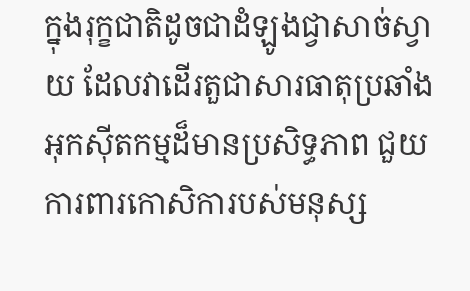ក្នុងរុក្ខជាតិដូចជាដំឡូងជ្វាសាច់ស្វាយ ដែលវាដើរតួជាសារធាតុប្រឆាំងអុកស៊ីតកម្មដ៏មានប្រសិទ្ធភាព ជួយការពារកោសិការបស់មនុស្ស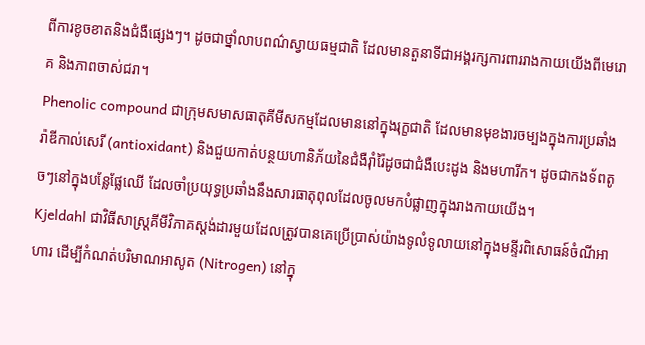ពីការខូចខាតនិងជំងឺផ្សេងៗ។ ដូចជាថ្នាំលាបពណ៌ស្វាយធម្មជាតិ ដែលមានតួនាទីជាអង្គរក្សការពាររាងកាយយើងពីមេរោគ និងភាពចាស់ជរា។
Phenolic compound ជាក្រុមសមាសធាតុគីមីសកម្មដែលមាននៅក្នុងរុក្ខជាតិ ដែលមានមុខងារចម្បងក្នុងការប្រឆាំងរ៉ាឌីកាល់សេរី (antioxidant) និងជួយកាត់បន្ថយហានិភ័យនៃជំងឺរ៉ាំរ៉ៃដូចជាជំងឺបេះដូង និងមហារីក។ ដូចជាកងទ័ពតូចៗនៅក្នុងបន្លែផ្លែឈើ ដែលចាំប្រយុទ្ធប្រឆាំងនឹងសារធាតុពុលដែលចូលមកបំផ្លាញក្នុងរាងកាយយើង។
Kjeldahl ជាវិធីសាស្ត្រគីមីវិភាគស្តង់ដារមួយដែលត្រូវបានគេប្រើប្រាស់យ៉ាងទូលំទូលាយនៅក្នុងមន្ទីរពិសោធន៍ចំណីអាហារ ដើម្បីកំណត់បរិមាណអាសូត (Nitrogen) នៅក្នុ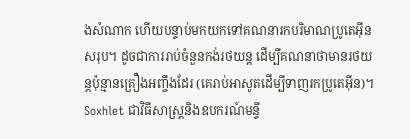ងសំណាក ហើយបន្ទាប់មកយកទៅគណនារកបរិមាណប្រូតេអ៊ីនសរុប។ ដូចជាការរាប់ចំនួនកង់រថយន្ត ដើម្បីគណនាថាមានរថយន្តប៉ុន្មានគ្រឿងអញ្ចឹងដែរ (គេរាប់អាសូតដើម្បីទាញរកប្រូតេអ៊ីន)។
Soxhlet ជាវិធីសាស្ត្រនិងឧបករណ៍មន្ទី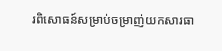រពិសោធន៍សម្រាប់ចម្រាញ់យកសារធា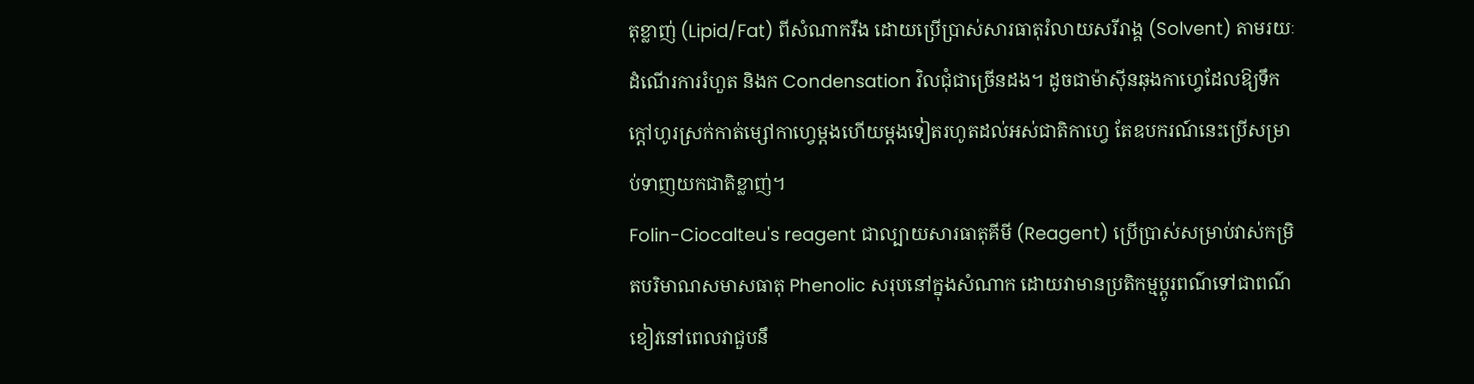តុខ្លាញ់ (Lipid/Fat) ពីសំណាករឹង ដោយប្រើប្រាស់សារធាតុរំលាយសរីរាង្គ (Solvent) តាមរយៈដំណើរការរំហួត និងក Condensation វិលជុំជាច្រើនដង។ ដូចជាម៉ាស៊ីនឆុងកាហ្វេដែលឱ្យទឹកក្តៅហូរស្រក់កាត់ម្សៅកាហ្វេម្តងហើយម្តងទៀតរហូតដល់អស់ជាតិកាហ្វេ តែឧបករណ៍នេះប្រើសម្រាប់ទាញយកជាតិខ្លាញ់។
Folin-Ciocalteu's reagent ជាល្បាយសារធាតុគីមី (Reagent) ប្រើប្រាស់សម្រាប់វាស់កម្រិតបរិមាណសមាសធាតុ Phenolic សរុបនៅក្នុងសំណាក ដោយវាមានប្រតិកម្មប្តូរពណ៌ទៅជាពណ៌ខៀវនៅពេលវាជួបនឹ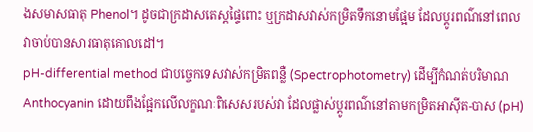ងសមាសធាតុ Phenol។ ដូចជាក្រដាសតេស្តផ្ទៃពោះ ឬក្រដាសវាស់កម្រិតទឹកនោមផ្អែម ដែលប្តូរពណ៌នៅពេលវាចាប់បានសារធាតុគោលដៅ។
pH-differential method ជាបច្ចេកទេសវាស់កម្រិតពន្លឺ (Spectrophotometry) ដើម្បីកំណត់បរិមាណ Anthocyanin ដោយពឹងផ្អែកលើលក្ខណៈពិសេសរបស់វា ដែលផ្លាស់ប្តូរពណ៌នៅតាមកម្រិតអាស៊ីត-បាស (pH)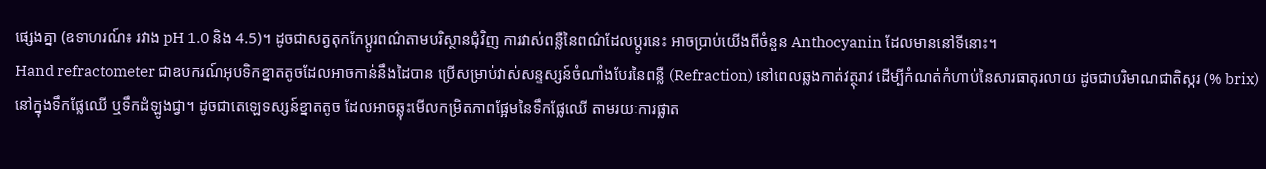ផ្សេងគ្នា (ឧទាហរណ៍៖ រវាង pH 1.0 និង 4.5)។ ដូចជាសត្វតុកកែប្តូរពណ៌តាមបរិស្ថានជុំវិញ ការវាស់ពន្លឺនៃពណ៌ដែលប្តូរនេះ អាចប្រាប់យើងពីចំនួន Anthocyanin ដែលមាននៅទីនោះ។
Hand refractometer ជាឧបករណ៍អុបទិកខ្នាតតូចដែលអាចកាន់នឹងដៃបាន ប្រើសម្រាប់វាស់សន្ទស្សន៍ចំណាំងបែរនៃពន្លឺ (Refraction) នៅពេលឆ្លងកាត់វត្ថុរាវ ដើម្បីកំណត់កំហាប់នៃសារធាតុរលាយ ដូចជាបរិមាណជាតិស្ករ (% brix) នៅក្នុងទឹកផ្លែឈើ ឬទឹកដំឡូងជ្វា។ ដូចជាតេឡេទស្សន៍ខ្នាតតូច ដែលអាចឆ្លុះមើលកម្រិតភាពផ្អែមនៃទឹកផ្លែឈើ តាមរយៈការផ្លាត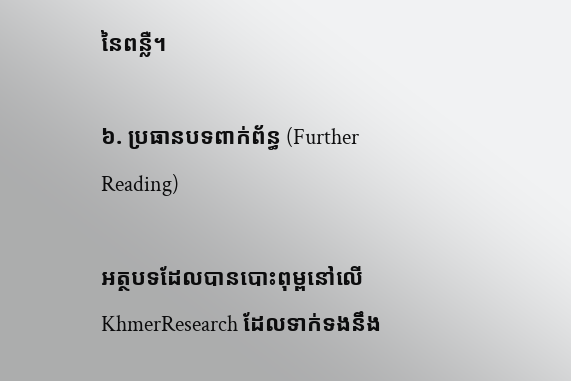នៃពន្លឺ។

៦. ប្រធានបទពាក់ព័ន្ធ (Further Reading)

អត្ថបទដែលបានបោះពុម្ពនៅលើ KhmerResearch ដែលទាក់ទងនឹង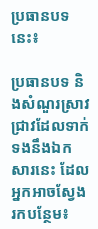ប្រធានបទនេះ៖

ប្រធានបទ និងសំណួរស្រាវជ្រាវដែលទាក់ទងនឹងឯកសារនេះ ដែលអ្នកអាចស្វែងរកបន្ថែម៖